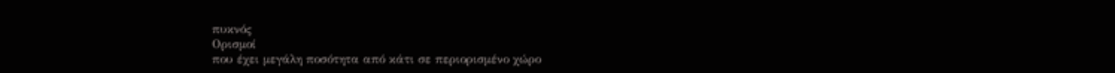πυκνός
Ορισμοί
που έχει μεγάλη ποσότητα από κάτι σε περιορισμένο χώρο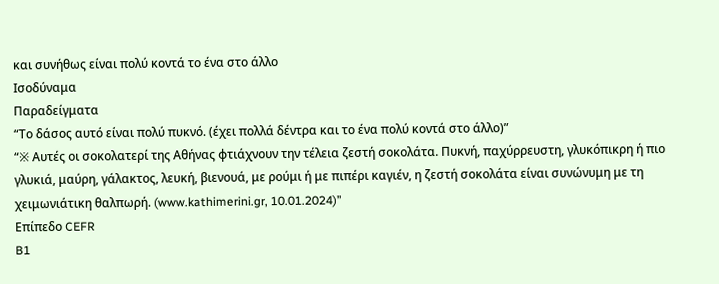και συνήθως είναι πολύ κοντά το ένα στο άλλο
Ισοδύναμα
Παραδείγματα
“Το δάσος αυτό είναι πολύ πυκνό. (έχει πολλά δέντρα και το ένα πολύ κοντά στο άλλο)”
“※ Αυτές οι σοκολατερί της Αθήνας φτιάχνουν την τέλεια ζεστή σοκολάτα. Πυκνή, παχύρρευστη, γλυκόπικρη ή πιο γλυκιά, μαύρη, γάλακτος, λευκή, βιενουά, με ρούμι ή με πιπέρι καγιέν, η ζεστή σοκολάτα είναι συνώνυμη με τη χειμωνιάτικη θαλπωρή. (www.kathimerini.gr, 10.01.2024)”
Επίπεδο CEFR
B1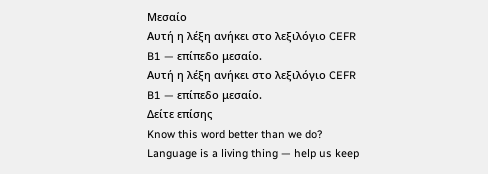Μεσαίο
Αυτή η λέξη ανήκει στο λεξιλόγιο CEFR B1 — επίπεδο μεσαίο.
Αυτή η λέξη ανήκει στο λεξιλόγιο CEFR B1 — επίπεδο μεσαίο.
Δείτε επίσης
Know this word better than we do? Language is a living thing — help us keep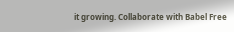it growing. Collaborate with Babel Free